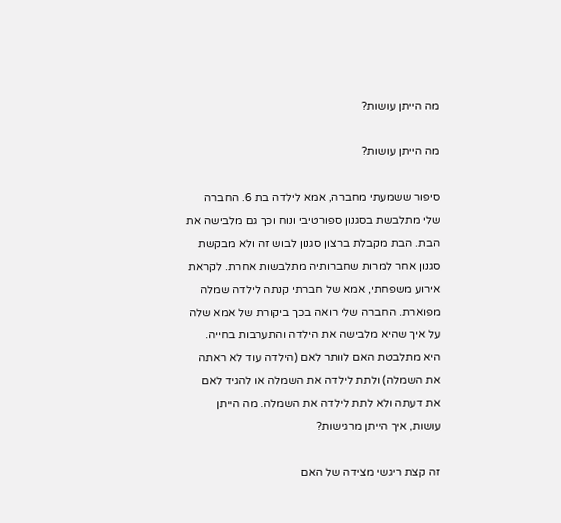מה הייתן עושות?

מה הייתן עושות?

סיפור ששמעתי מחברה, אמא לילדה בת 6. החברה שלי מתלבשת בסגנון ספורטיבי ונוח וכך גם מלבישה את הבת. הבת מקבלת ברצון סגנון לבוש זה ולא מבקשת סגנון אחר למרות שחברותיה מתלבשות אחרת. לקראת אירוע משפחתי, אמא של חברתי קנתה לילדה שמלה מפוארת. החברה שלי רואה בכך ביקורת של אמא שלה על איך שהיא מלבישה את הילדה והתערבות בחייה. היא מתלבטת האם לוותר לאם (הילדה עוד לא ראתה את השמלה) ולתת לילדה את השמלה או להגיד לאם את דעתה ולא לתת לילדה את השמלה. מה הייתן עושות, איך הייתן מרגישות?

זה קצת ריגשי מצידה של האם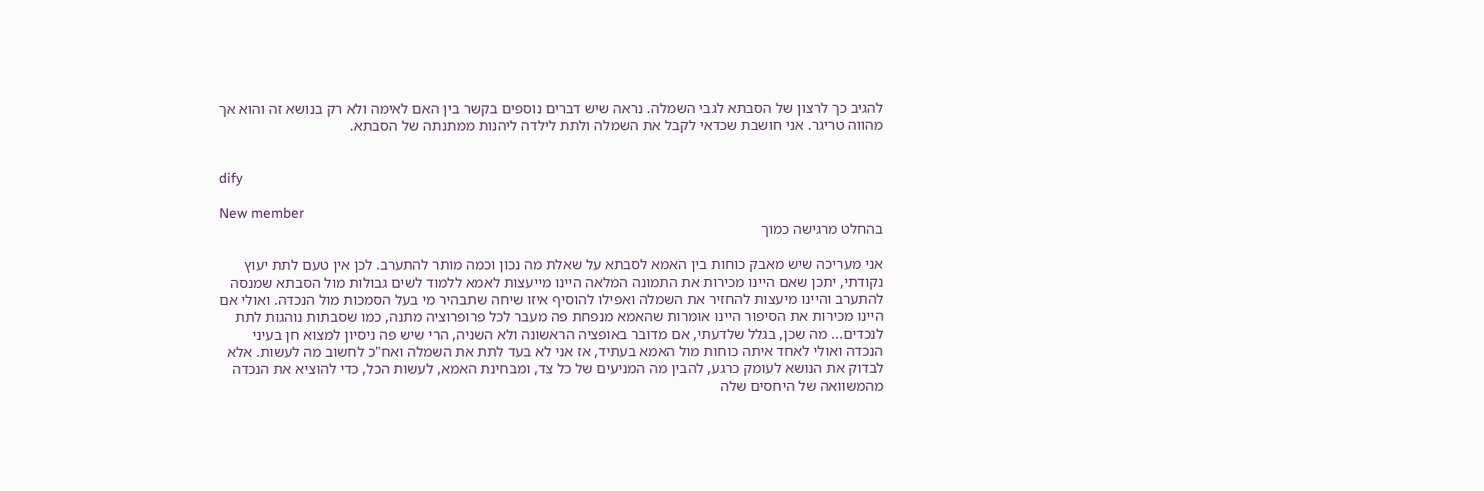להגיב כך לרצון של הסבתא לגבי השמלה. נראה שיש דברים נוספים בקשר בין האם לאימה ולא רק בנושא זה והוא אך מהווה טריגר. אני חושבת שכדאי לקבל את השמלה ולתת לילדה ליהנות ממתנתה של הסבתא.


dify

New member
בהחלט מרגישה כמוך

אני מעריכה שיש מאבק כוחות בין האמא לסבתא על שאלת מה נכון וכמה מותר להתערב. לכן אין טעם לתת יעוץ נקודתי, יתכן שאם היינו מכירות את התמונה המלאה היינו מייעצות לאמא ללמוד לשים גבולות מול הסבתא שמנסה להתערב והיינו מיעצות להחזיר את השמלה ואפילו להוסיף איזו שיחה שתבהיר מי בעל הסמכות מול הנכדה. ואולי אם היינו מכירות את הסיפור היינו אומרות שהאמא מנפחת פה מעבר לכל פרופרוציה מתנה, כמו שסבתות נוהגות לתת לנכדים... מה שכן, בגלל שלדעתי, אם מדובר באופציה הראשונה ולא השניה, הרי שיש פה ניסיון למצוא חן בעיני הנכדה ואולי לאחד איתה כוחות מול האמא בעתיד, אז אני לא בעד לתת את השמלה ואח"כ לחשוב מה לעשות. אלא לבדוק את הנושא לעומק כרגע, להבין מה המניעים של כל צד, ומבחינת האמא, לעשות הכל, כדי להוציא את הנכדה מהמשוואה של היחסים שלה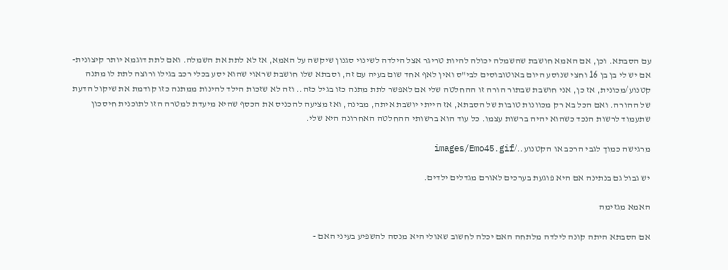עם הסבתא. וכן, אם האמא חושבת שהשמלה יכולה להיות טריגר אצל הילדה לשינוי סגנון שיקשה על האמא, אז לא לתת את השמלה. ואם לתת דוגמא יותר קיצונית- אם יש לי בן בן 16 וחצי שנוסע היום באוטובוסים לבי"ס ואין לאף אחד שום בעיה עם זה, וסבתא שלו חושבת שראוי שהוא יסע בכלי רכב בגילו ורוצה לתת לו מתנה קטנוע/מכונית, אז כן, אני חושבת שבתור הורה זו ההחלטה שלי אם לאפשר לתת מתנה כזו בגיל כזה.. וזה לא שזכות הילד להינות ממתנה כזו קודמת את שיקול הדעת של ההורה. ואם הכל בא רק מכוונות טובות של הסבתא, אז הייתי יושבת איתה, מבינה, ואז מציעה להכניס את הכסף שהיא מיעדת למטרה הזו לתוכנית חיסכון שתעמוד לרשות הנכד כשהוא יהיה ברשות עצמו. כל עוד הוא ברשותי ההחלטה האחרונה היא שלי.

מרגישה כמוך לגבי הרכב או הקטנוע../images/Emo45.gif

יש גבול גם בנתינה אם היא פוגעת בערכים לאורם מגדלים ילדים.

האמא מגזימה

אם הסבתא היתה קונה לילדה מלתחה האם יכלה לחשוב שאולי היא מנסה להשפיע בעיני האם -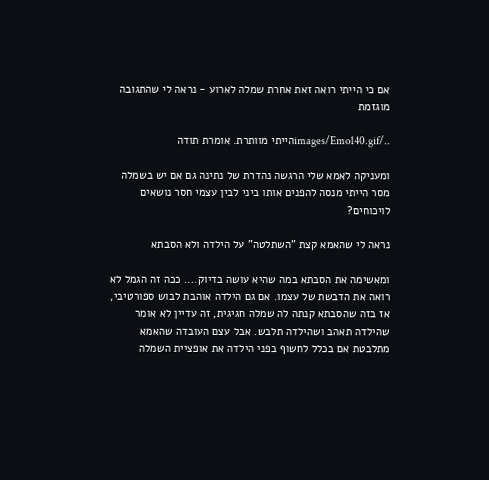אם כי הייתי רואה זאת אחרת שמלה לארוע - נראה לי שהתגובה מוגזמת

../images/Emo140.gifהייתי מוותרת. אומרת תודה

ומעניקה לאמא שלי הרגשה נהדרת של נתינה גם אם יש בשמלה מסר הייתי מנסה להפנים אותו ביני לבין עצמי חסר נושאים לויכוחים?

נראה לי שהאמא קצת "השתלטה" על הילדה ולא הסבתא

ומאשימה את הסבתא במה שהיא עושה בדיוק.... ככה זה הגמל לא רואה את הדבשת של עצמו. אם גם הילדה אוהבת לבוש ספורטיבי, אז בזה שהסבתא קנתה לה שמלה חגיגית, זה עדיין לא אומר שהילדה תאהב ושהילדה תלבש. אבל עצם העובדה שהאמא מתלבטת אם בכלל לחשוף בפני הילדה את אופציית השמלה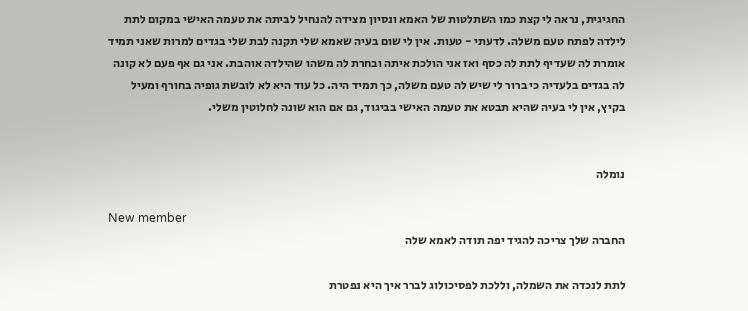החגיגית, נראה לי קצת כמו השתלטות של האמא ונסיון מצידה להנחיל לביתה את טעמה האישי במקום לתת לילדה לפתח טעם משלה. לדעתי - טעות. אין לי שום בעיה שאמא שלי תקנה לבת שלי בגדים למרות שאני תמיד אומרת לה שעדיף לתת לה כסף ואז אני הולכת איתה ובחרת לה משהו שהילדה אוהבת. אני גם אף פעם לא קונה לה בגדים בלעדיה כי ברור לי שיש לה טעם משלה, כך תמיד היה. כל עוד היא לא לובשת גופיה בחורף ומעיל בקיץ, אין לי בעיה שהיא תבטא את טעמה האישי בביגוד, גם אם הוא שונה לחלוטין משלי.


נומלה

New member
החברה שלך צריכה להגיד יפה תודה לאמא שלה

לתת לנכדה את השמלה, וללכת לפסיכולוג לברר איך היא נפטרת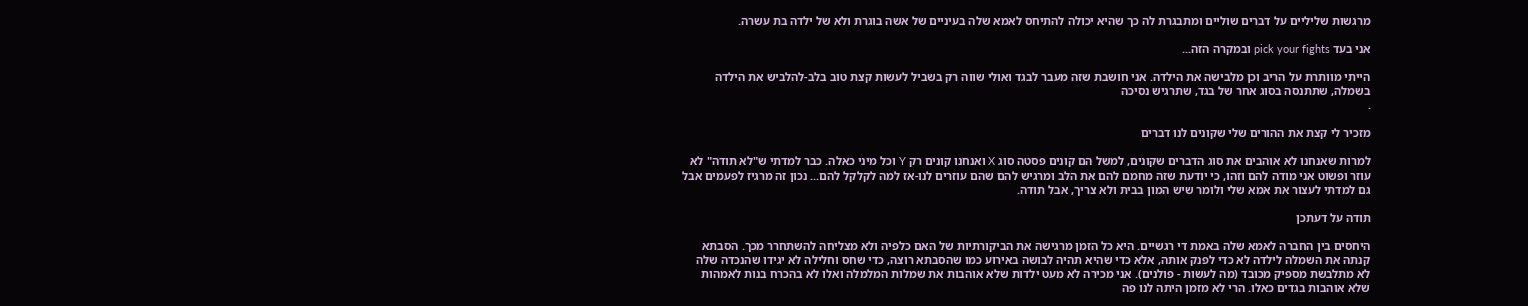מרגשות שליליים על דברים שוליים ומתבגרת לה כך שהיא יכולה להתיחס לאמא שלה בעיניים של אשה בוגרת ולא של ילדה בת עשרה.

אני בעד pick your fights ובמקרה הזה...

הייתי מוותרת על הריב וכן מלבישה את הילדה. אני חושבת שזה מעבר לבגד ואולי שווה רק בשביל לעשות קצת טוב בלב-להלביש את הילדה בשמלה, שתתנסה בסוג אחר של בגד, שתרגיש נסיכה
.

מזכיר לי קצת את ההורים שלי שקונים לנו דברים

למרות שאנחנו לא אוהבים את סוג הדברים שקונים, למשל הם קונים פסטה סוג X ואנחנו קונים רק Y וכל מיני כאלה. כבר למדתי ש"לא תודה" לא עוזר ופשוט אני מודה להם וזהו, כי יודעת שזה מחמם להם את הלב ומרגיש להם שהם עוזרים לנו-אז למה לקלקל להם... נכון זה מרגיז לפעמים אבל גם למדתי לעצור את אמא שלי ולומר שיש המון בבית ולא צריך, אבל תודה.

תודה על דעתכן

היחסים בין החברה לאמא שלה באמת די רגשיים. היא כל הזמן מרגישה את הביקורתיות של האם כלפיה ולא מצליחה להשתחרר מכך. הסבתא קנתה את השמלה לילדה לא כדי לפנק אותה, אלא כדי שהיא תהיה לבושה באירוע כמו שהסבתא רוצה, כדי שחס וחלילה לא יגידו שהנכדה שלה לא מתלבשת מספיק מכובד (מה לעשות - פולנים). אני מכירה לא מעט ילדות שלא אוהבות את שמלות המלמלה ואלו לא בהכרח בנות לאמהות שלא אוהבות בגדים כאלו. הרי לא מזמן היתה לנו פה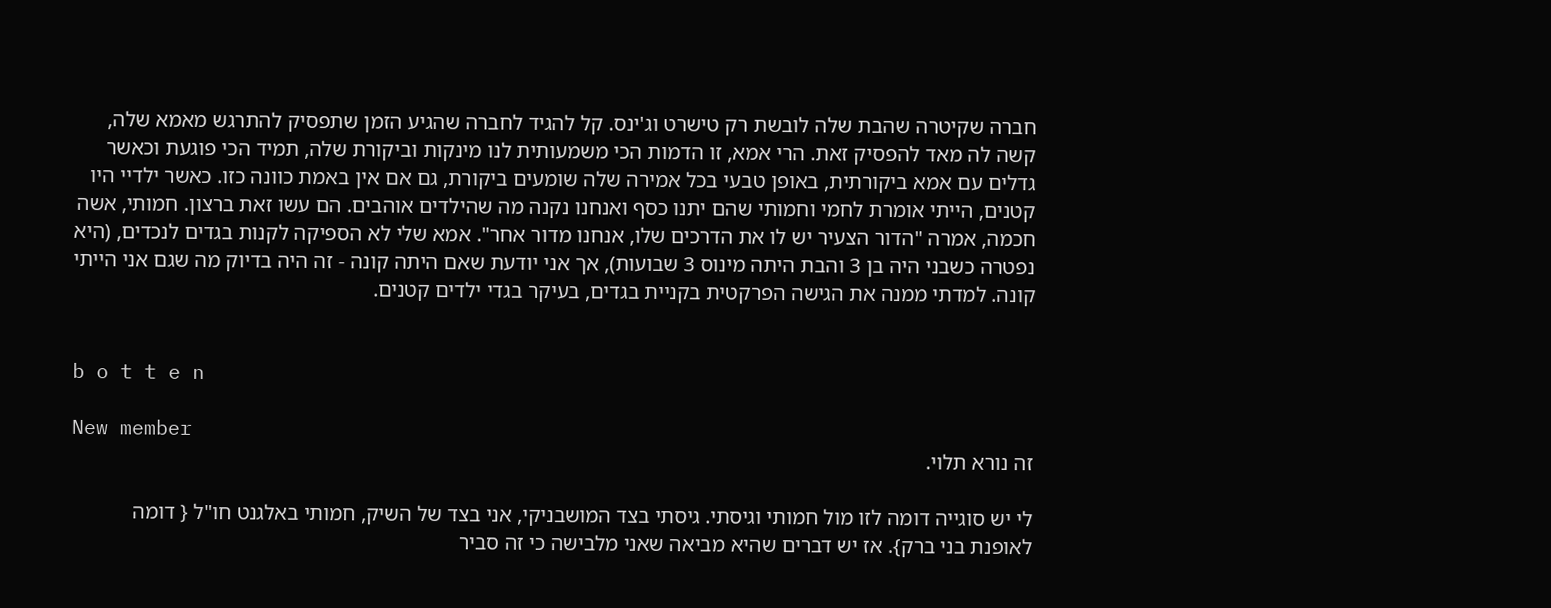חברה שקיטרה שהבת שלה לובשת רק טישרט וג'ינס. קל להגיד לחברה שהגיע הזמן שתפסיק להתרגש מאמא שלה, קשה לה מאד להפסיק זאת. הרי אמא, זו הדמות הכי משמעותית לנו מינקות וביקורת שלה, תמיד הכי פוגעת וכאשר גדלים עם אמא ביקורתית, באופן טבעי בכל אמירה שלה שומעים ביקורת, גם אם אין באמת כוונה כזו. כאשר ילדיי היו קטנים, הייתי אומרת לחמי וחמותי שהם יתנו כסף ואנחנו נקנה מה שהילדים אוהבים. הם עשו זאת ברצון. חמותי, אשה חכמה, אמרה "הדור הצעיר יש לו את הדרכים שלו, אנחנו מדור אחר". אמא שלי לא הספיקה לקנות בגדים לנכדים, (היא נפטרה כשבני היה בן 3 והבת היתה מינוס 3 שבועות), אך אני יודעת שאם היתה קונה - זה היה בדיוק מה שגם אני הייתי קונה. למדתי ממנה את הגישה הפרקטית בקניית בגדים, בעיקר בגדי ילדים קטנים.


b o t t e n

New member
זה נורא תלוי.

לי יש סוגייה דומה לזו מול חמותי וגיסתי. גיסתי בצד המושבניקי, אני בצד של השיק, חמותי באלגנט חו"ל { דומה לאופנת בני ברק}. אז יש דברים שהיא מביאה שאני מלבישה כי זה סביר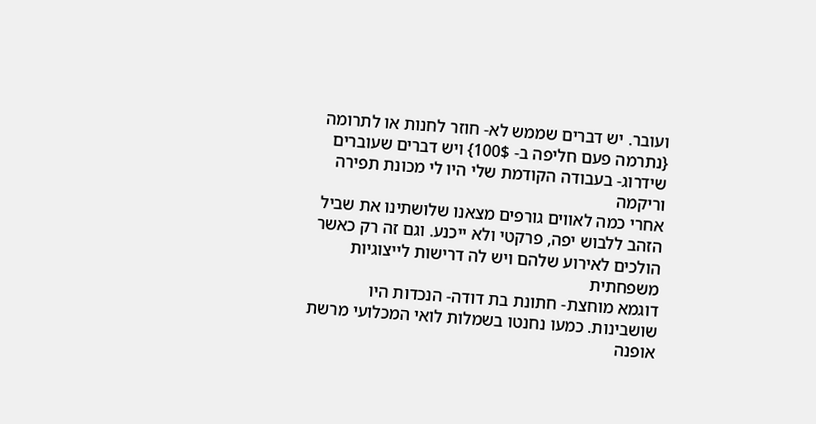ועובר. יש דברים שממש לא- חוזר לחנות או לתרומה {נתרמה פעם חליפה ב- 100$} ויש דברים שעוברים שידרוג- בעבודה הקודמת שלי היו לי מכונת תפירה וריקמה
אחרי כמה לאווים גורפים מצאנו שלושתינו את שביל הזהב ללבוש יפה, פרקטי ולא ייכנע. וגם זה רק כאשר הולכים לאירוע שלהם ויש לה דרישות לייצוגיות משפחתית
דוגמא מוחצת- חתונת בת דודה- הנכדות היו שושבינות. כמעו נחנטו בשמלות לואי המכלועי מרשת אופנה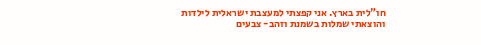חו"לית בארץ. אני קפצתי למעצבת ישראלית לילדות והוצאתי שמלות בשמנת וזהב- צבעים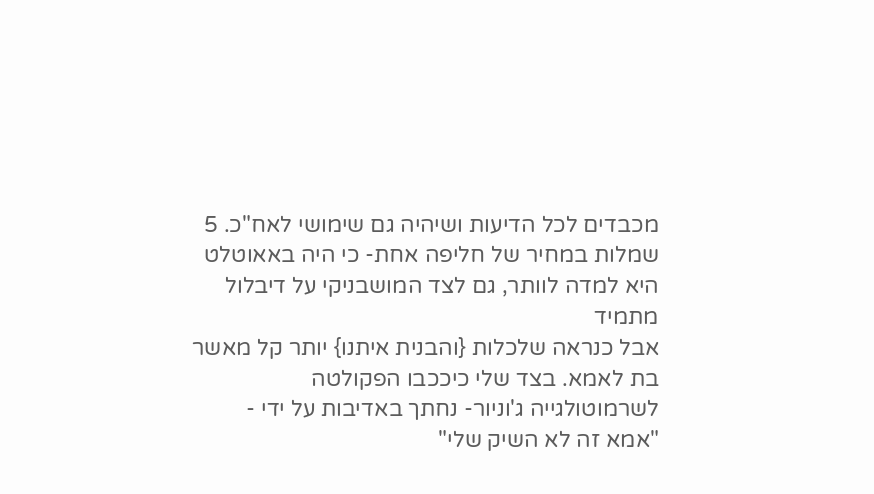מכבדים לכל הדיעות ושיהיה גם שימושי לאח"כ. 5 שמלות במחיר של חליפה אחת- כי היה באאוטלט
היא למדה לוותר, גם לצד המושבניקי על דיבלול מתמיד
אבל כנראה שלכלות {והבנית איתנו} יותר קל מאשר בת לאמא. בצד שלי כיככבו הפקולטה לשרמוטולגייה ג'וניור- נחתך באדיבות על ידי - "אמא זה לא השיק שלי"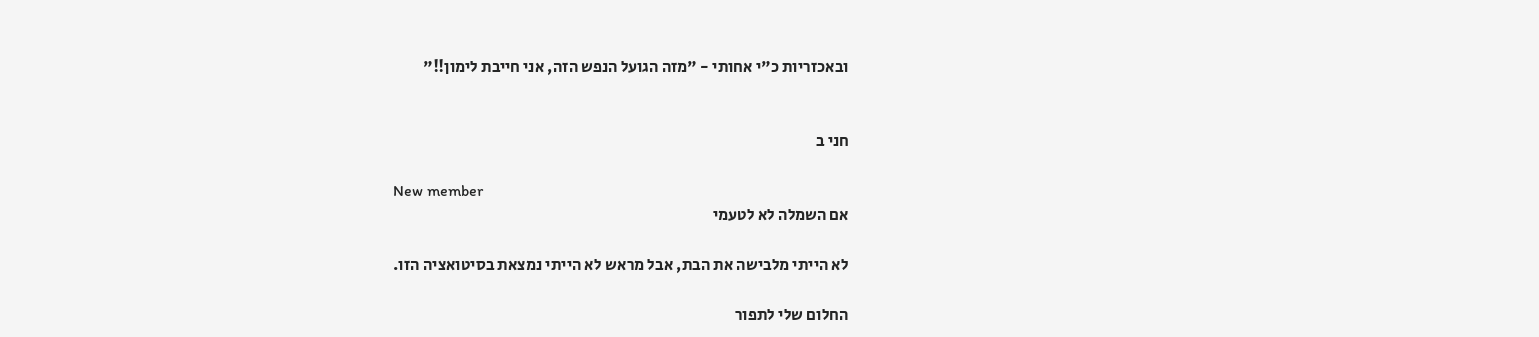ובאכזריות כ"י אחותי - "מזה הגועל הנפש הזה, אני חייבת לימון!!"


חני ב

New member
אם השמלה לא לטעמי

לא הייתי מלבישה את הבת, אבל מראש לא הייתי נמצאת בסיטואציה הזו.

החלום שלי לתפור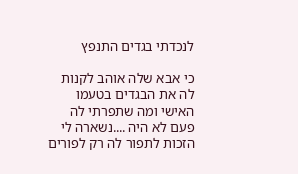לנכדתי בגדים התנפץ

כי אבא שלה אוהב לקנות לה את הבגדים בטעמו האישי ומה שתפרתי לה פעם לא היה ....נשארה לי הזכות לתפור לה רק לפורים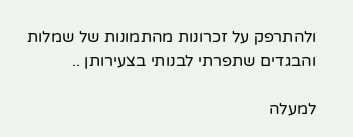ולהתרפק על זכרונות מהתמונות של שמלות והבגדים שתפרתי לבנותי בצעירותן ..

למעלה